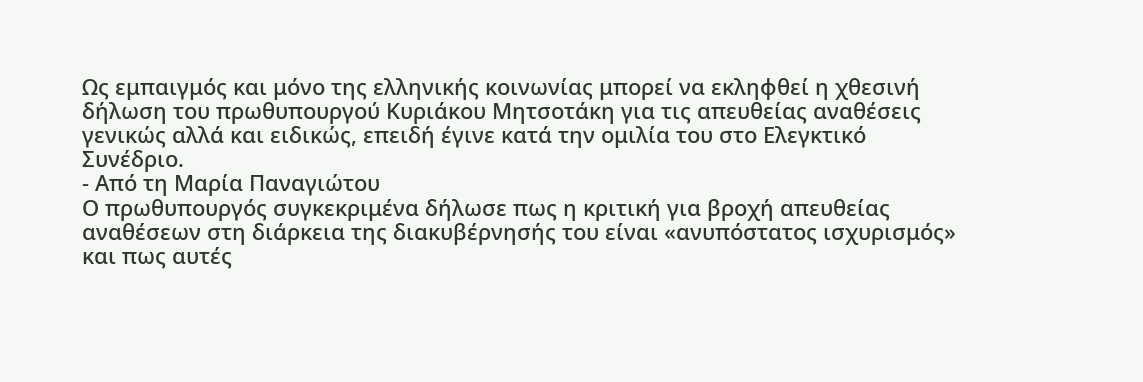Ως εμπαιγμός και μόνο της ελληνικής κοινωνίας μπορεί να εκληφθεί η χθεσινή δήλωση του πρωθυπουργού Κυριάκου Μητσοτάκη για τις απευθείας αναθέσεις γενικώς αλλά και ειδικώς, επειδή έγινε κατά την ομιλία του στο Ελεγκτικό Συνέδριο.
- Από τη Μαρία Παναγιώτου
Ο πρωθυπουργός συγκεκριμένα δήλωσε πως η κριτική για βροχή απευθείας αναθέσεων στη διάρκεια της διακυβέρνησής του είναι «ανυπόστατος ισχυρισμός» και πως αυτές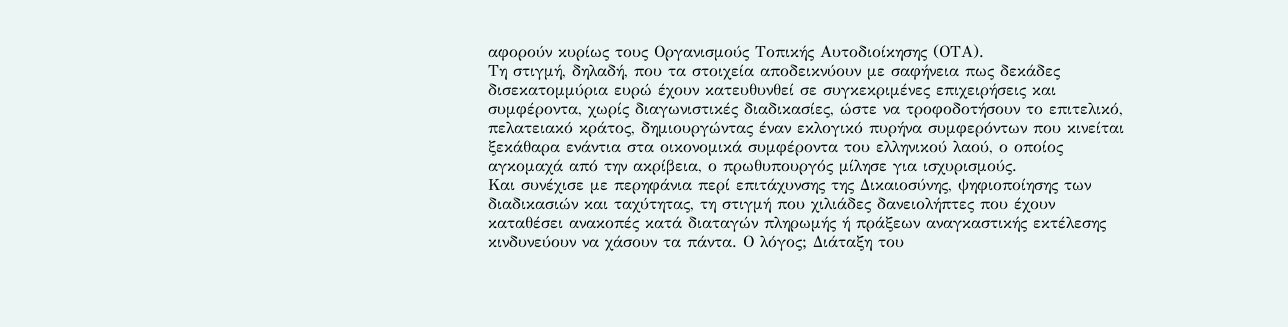αφορούν κυρίως τους Οργανισμούς Τοπικής Αυτοδιοίκησης (ΟΤΑ).
Τη στιγμή, δηλαδή, που τα στοιχεία αποδεικνύουν με σαφήνεια πως δεκάδες δισεκατομμύρια ευρώ έχουν κατευθυνθεί σε συγκεκριμένες επιχειρήσεις και συμφέροντα, χωρίς διαγωνιστικές διαδικασίες, ώστε να τροφοδοτήσουν το επιτελικό, πελατειακό κράτος, δημιουργώντας έναν εκλογικό πυρήνα συμφερόντων που κινείται ξεκάθαρα ενάντια στα οικονομικά συμφέροντα του ελληνικού λαού, ο οποίος αγκομαχά από την ακρίβεια, ο πρωθυπουργός μίλησε για ισχυρισμούς.
Και συνέχισε με περηφάνια περί επιτάχυνσης της Δικαιοσύνης, ψηφιοποίησης των διαδικασιών και ταχύτητας, τη στιγμή που χιλιάδες δανειολήπτες που έχουν καταθέσει ανακοπές κατά διαταγών πληρωμής ή πράξεων αναγκαστικής εκτέλεσης κινδυνεύουν να χάσουν τα πάντα. Ο λόγος; Διάταξη του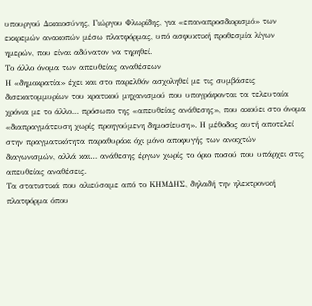υπουργού Δικαιοσύνης, Γιώργου Φλωρίδης, για «επαναπροσδιορισμό» των εκκρεμών ανακοπών μέσω πλατφόρμας, υπό ασφυκτική προθεσμία λίγων ημερών, που είναι αδύνατον να τηρηθεί.
Το άλλο όνομα των απευθείας αναθέσεων
Η «δημοκρατία» έχει και στο παρελθόν ασχοληθεί με τις συμβάσεις δισεκατομμυρίων του κρατικού μηχανισμού που υπογράφονται τα τελευταία χρόνια με το άλλο… πρόσωπο της «απευθείας ανάθεσης», που ακούει στο όνομα «διαπραγμάτευση χωρίς προηγούμενη δημοσίευση». Η μέθοδος αυτή αποτελεί στην πραγματικότητα παραθυράκι όχι μόνο αποφυγής των ανοιχτών διαγωνισμών, αλλά και… ανάθεσης έργων χωρίς το όριο ποσού που υπάρχει στις απευθείας αναθέσεις.
Τα στατιστικά που αλιεύσαμε από το ΚΗΜΔΗΣ, δηλαδή την ηλεκτρονική πλατφόρμα όπου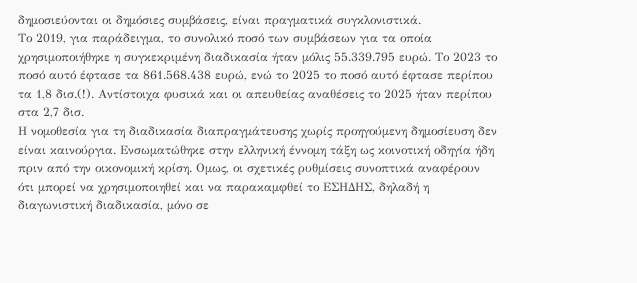δημοσιεύονται οι δημόσιες συμβάσεις, είναι πραγματικά συγκλονιστικά.
Το 2019, για παράδειγμα, το συνολικό ποσό των συμβάσεων για τα οποία χρησιμοποιήθηκε η συγκεκριμένη διαδικασία ήταν μόλις 55.339.795 ευρώ. Το 2023 το ποσό αυτό έφτασε τα 861.568.438 ευρώ, ενώ το 2025 το ποσό αυτό έφτασε περίπου τα 1,8 δισ.(!). Αντίστοιχα φυσικά και οι απευθείας αναθέσεις το 2025 ήταν περίπου στα 2,7 δισ.
Η νομοθεσία για τη διαδικασία διαπραγμάτευσης χωρίς προηγούμενη δημοσίευση δεν είναι καινούργια. Ενσωματώθηκε στην ελληνική έννομη τάξη ως κοινοτική οδηγία ήδη πριν από την οικονομική κρίση. Ομως, οι σχετικές ρυθμίσεις συνοπτικά αναφέρουν ότι μπορεί να χρησιμοποιηθεί και να παρακαμφθεί το ΕΣΗΔΗΣ, δηλαδή η διαγωνιστική διαδικασία, μόνο σε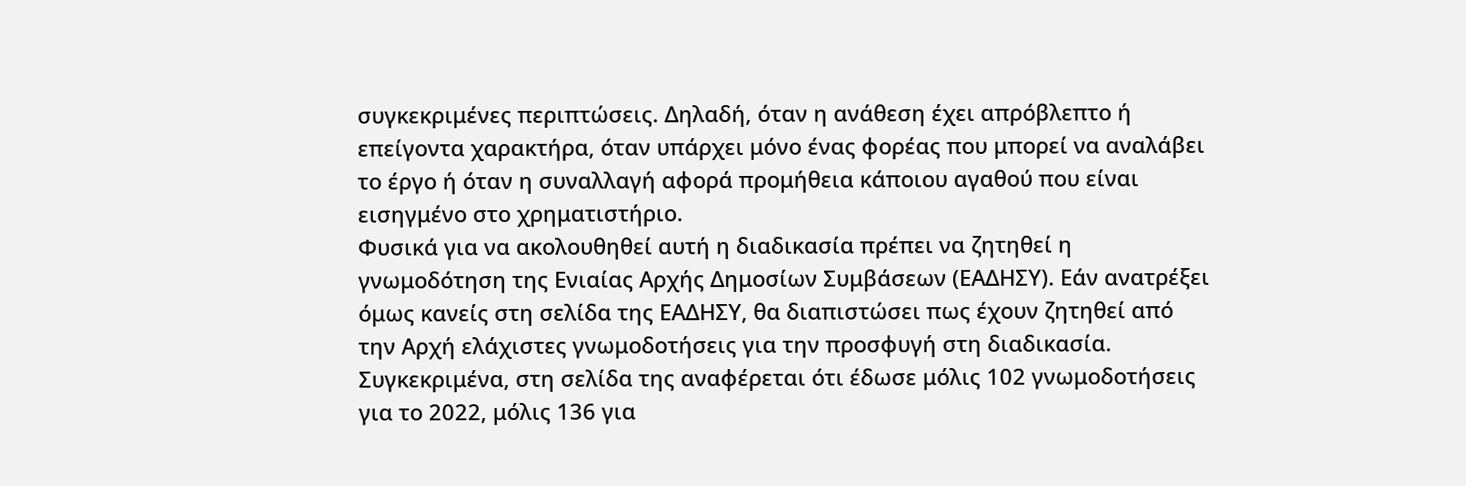συγκεκριμένες περιπτώσεις. Δηλαδή, όταν η ανάθεση έχει απρόβλεπτο ή επείγοντα χαρακτήρα, όταν υπάρχει μόνο ένας φορέας που μπορεί να αναλάβει το έργο ή όταν η συναλλαγή αφορά προμήθεια κάποιου αγαθού που είναι εισηγμένο στο χρηματιστήριο.
Φυσικά για να ακολουθηθεί αυτή η διαδικασία πρέπει να ζητηθεί η γνωμοδότηση της Ενιαίας Αρχής Δημοσίων Συμβάσεων (ΕΑΔΗΣΥ). Εάν ανατρέξει όμως κανείς στη σελίδα της ΕΑΔΗΣΥ, θα διαπιστώσει πως έχουν ζητηθεί από την Αρχή ελάχιστες γνωμοδοτήσεις για την προσφυγή στη διαδικασία. Συγκεκριμένα, στη σελίδα της αναφέρεται ότι έδωσε μόλις 102 γνωμοδοτήσεις για το 2022, μόλις 136 για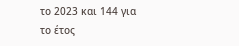το 2023 και 144 για το έτος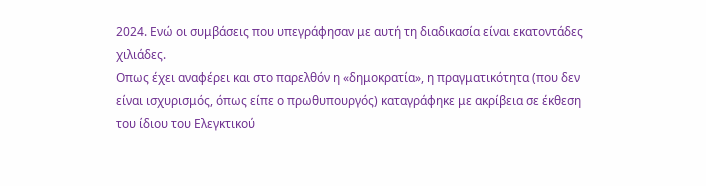2024. Ενώ οι συμβάσεις που υπεγράφησαν με αυτή τη διαδικασία είναι εκατοντάδες χιλιάδες.
Οπως έχει αναφέρει και στο παρελθόν η «δημοκρατία», η πραγματικότητα (που δεν είναι ισχυρισμός, όπως είπε ο πρωθυπουργός) καταγράφηκε με ακρίβεια σε έκθεση του ίδιου του Ελεγκτικού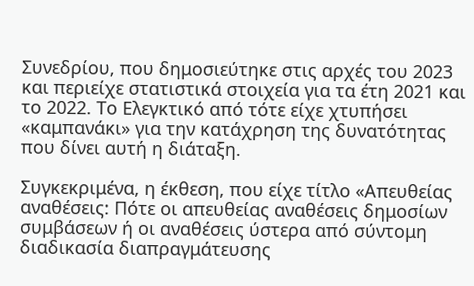Συνεδρίου, που δημοσιεύτηκε στις αρχές του 2023 και περιείχε στατιστικά στοιχεία για τα έτη 2021 και το 2022. Το Ελεγκτικό από τότε είχε χτυπήσει «καμπανάκι» για την κατάχρηση της δυνατότητας που δίνει αυτή η διάταξη.

Συγκεκριμένα, η έκθεση, που είχε τίτλο «Απευθείας αναθέσεις: Πότε οι απευθείας αναθέσεις δημοσίων συμβάσεων ή οι αναθέσεις ύστερα από σύντομη διαδικασία διαπραγμάτευσης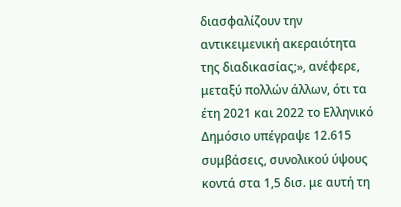διασφαλίζουν την αντικειμενική ακεραιότητα της διαδικασίας;», ανέφερε, μεταξύ πολλών άλλων, ότι τα έτη 2021 και 2022 το Ελληνικό Δημόσιο υπέγραψε 12.615 συμβάσεις, συνολικού ύψους κοντά στα 1,5 δισ. με αυτή τη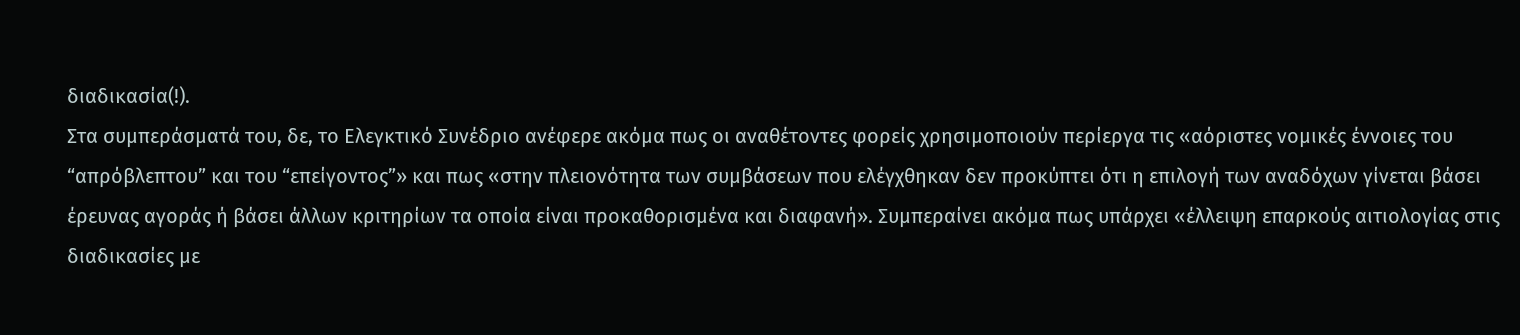διαδικασία(!).
Στα συμπεράσματά του, δε, το Ελεγκτικό Συνέδριο ανέφερε ακόμα πως οι αναθέτοντες φορείς χρησιμοποιούν περίεργα τις «αόριστες νομικές έννοιες του “απρόβλεπτου” και του “επείγοντος”» και πως «στην πλειονότητα των συμβάσεων που ελέγχθηκαν δεν προκύπτει ότι η επιλογή των αναδόχων γίνεται βάσει έρευνας αγοράς ή βάσει άλλων κριτηρίων τα οποία είναι προκαθορισμένα και διαφανή». Συμπεραίνει ακόμα πως υπάρχει «έλλειψη επαρκούς αιτιολογίας στις διαδικασίες με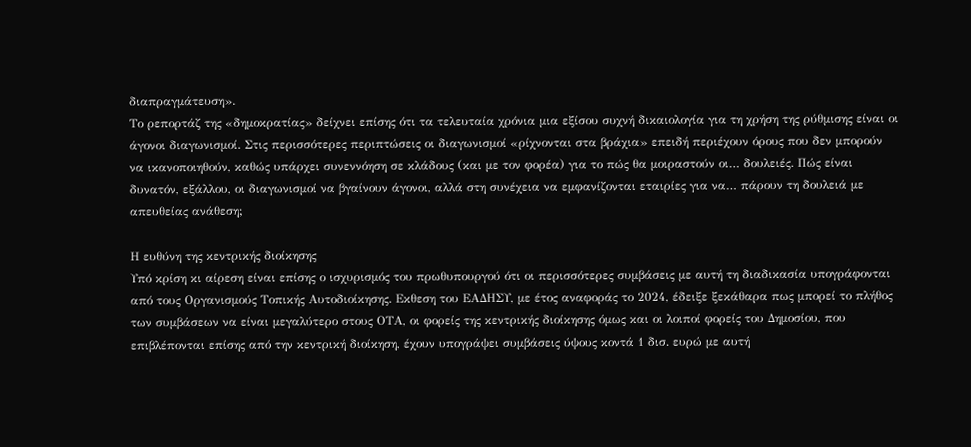διαπραγμάτευση».
Το ρεπορτάζ της «δημοκρατίας» δείχνει επίσης ότι τα τελευταία χρόνια μια εξίσου συχνή δικαιολογία για τη χρήση της ρύθμισης είναι οι άγονοι διαγωνισμοί. Στις περισσότερες περιπτώσεις οι διαγωνισμοί «ρίχνονται στα βράχια» επειδή περιέχουν όρους που δεν μπορούν να ικανοποιηθούν, καθώς υπάρχει συνεννόηση σε κλάδους (και με τον φορέα) για το πώς θα μοιραστούν οι… δουλειές. Πώς είναι δυνατόν, εξάλλου, οι διαγωνισμοί να βγαίνουν άγονοι, αλλά στη συνέχεια να εμφανίζονται εταιρίες για να… πάρουν τη δουλειά με απευθείας ανάθεση;

Η ευθύνη της κεντρικής διοίκησης
Υπό κρίση κι αίρεση είναι επίσης ο ισχυρισμός του πρωθυπουργού ότι οι περισσότερες συμβάσεις με αυτή τη διαδικασία υπογράφονται από τους Οργανισμούς Τοπικής Αυτοδιοίκησης. Εκθεση του ΕΑΔΗΣΥ, με έτος αναφοράς το 2024, έδειξε ξεκάθαρα πως μπορεί το πλήθος των συμβάσεων να είναι μεγαλύτερο στους ΟΤΑ, οι φορείς της κεντρικής διοίκησης όμως και οι λοιποί φορείς του Δημοσίου, που επιβλέπονται επίσης από την κεντρική διοίκηση, έχουν υπογράψει συμβάσεις ύψους κοντά 1 δισ. ευρώ με αυτή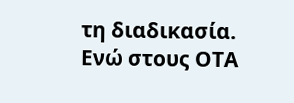τη διαδικασία. Ενώ στους ΟΤΑ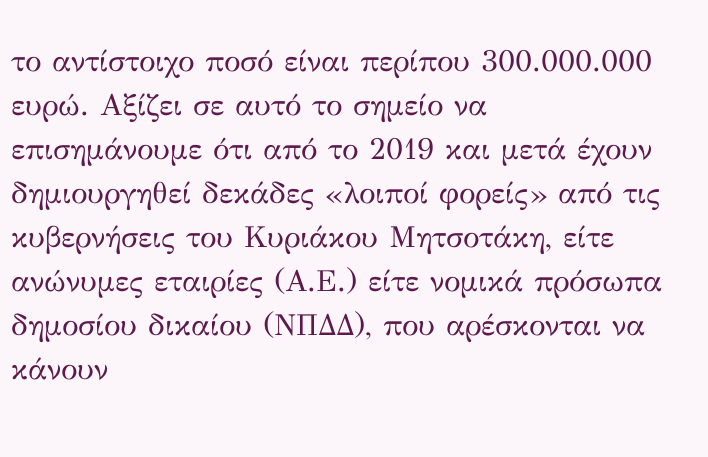το αντίστοιχο ποσό είναι περίπου 300.000.000 ευρώ. Αξίζει σε αυτό το σημείο να επισημάνουμε ότι από το 2019 και μετά έχουν δημιουργηθεί δεκάδες «λοιποί φορείς» από τις κυβερνήσεις του Κυριάκου Μητσοτάκη, είτε ανώνυμες εταιρίες (Α.Ε.) είτε νομικά πρόσωπα δημοσίου δικαίου (ΝΠΔΔ), που αρέσκονται να κάνουν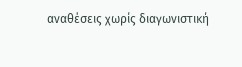αναθέσεις χωρίς διαγωνιστική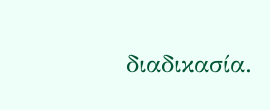διαδικασία.